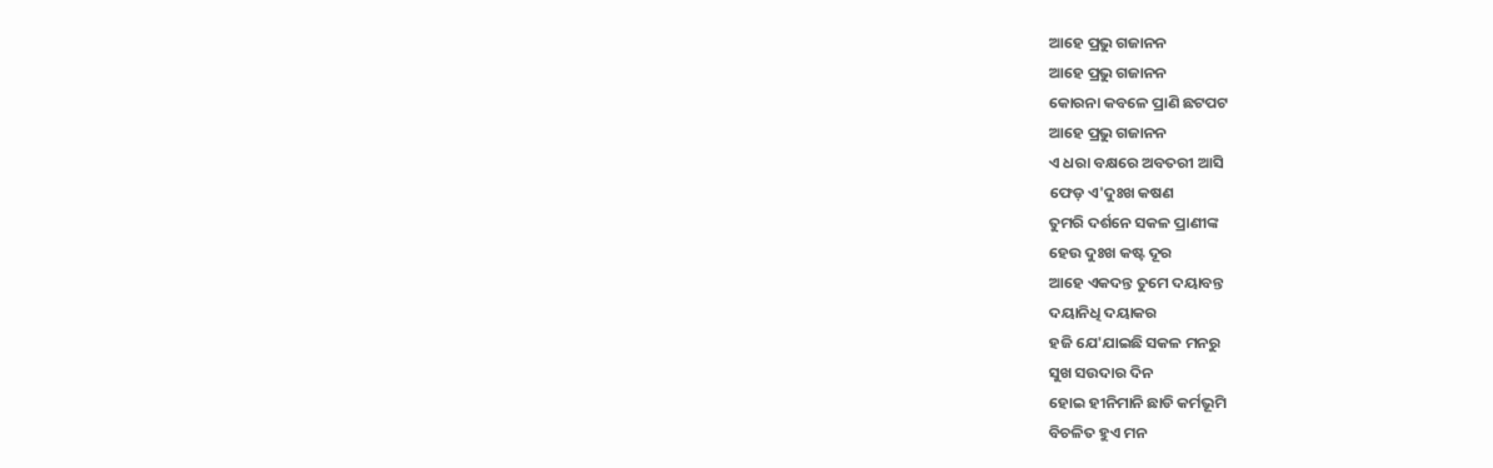ଆହେ ପ୍ରଭୁ ଗଜାନନ
ଆହେ ପ୍ରଭୁ ଗଜାନନ
କୋରନା କବଳେ ପ୍ରାଣି ଛଟପଟ
ଆହେ ପ୍ରଭୁ ଗଜାନନ
ଏ ଧରା ବକ୍ଷରେ ଅବତରୀ ଆସି
ଫେଡ଼ ଏ'ଦୁଃଖ କଷଣ
ତୁମରି ଦର୍ଶନେ ସକଳ ପ୍ରାଣୀଙ୍କ
ହେଉ ଦୁଃଖ କଷ୍ଟ ଦୂର
ଆହେ ଏକଦନ୍ତ ତୁମେ ଦୟାବନ୍ତ
ଦୟାନିଧି ଦୟାକର
ହଜି ଯେ'ଯାଇଛି ସକଳ ମନରୁ
ସୁଖ ସଉଦାର ଦିନ
ହୋଇ ହୀନିମାନି ଛାଡି କର୍ମଭୂମି
ବିଚଳିତ ହୁଏ ମନ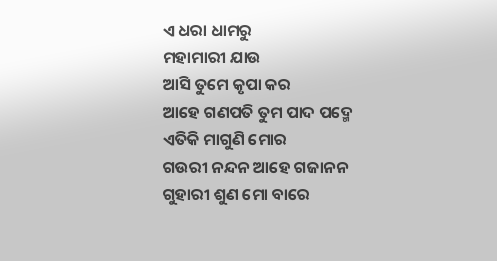ଏ ଧରା ଧାମରୁ
ମହାମାରୀ ଯାଉ
ଆସି ତୁମେ କୃପା କର
ଆହେ ଗଣପତି ତୁମ ପାଦ ପଦ୍ମେ
ଏତିକି ମାଗୁଣି ମୋର
ଗଉରୀ ନନ୍ଦନ ଆହେ ଗଜାନନ
ଗୁହାରୀ ଶୁଣ ମୋ ବାରେ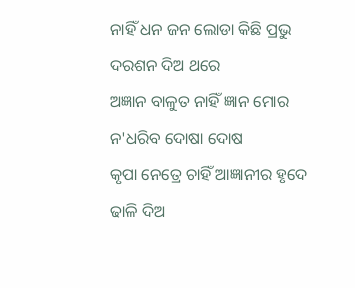ନାହିଁ ଧନ ଜନ ଲୋଡା କିଛି ପ୍ରଭୁ
ଦରଶନ ଦିଅ ଥରେ
ଅଜ୍ଞାନ ବାଳୁତ ନାହିଁ ଜ୍ଞାନ ମୋର
ନ'ଧରିବ ଦୋଷା ଦୋଷ
କୃପା ନେତ୍ରେ ଚାହିଁ ଆଜ୍ଞାନୀର ହୃଦେ
ଢାଳି ଦିଅ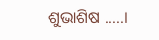ଶୁଭାଶିଷ .....।